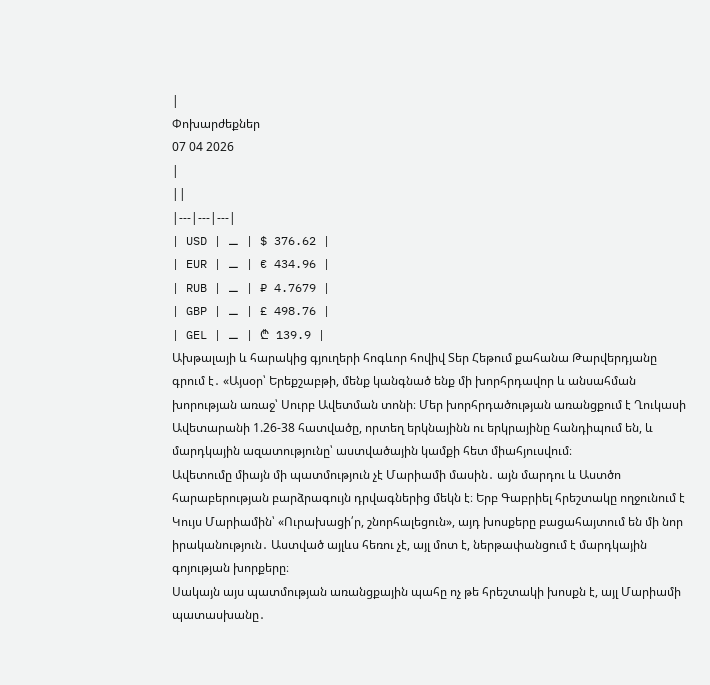|
Փոխարժեքներ
07 04 2026
|
||
|---|---|---|
| USD | ⚊ | $ 376.62 |
| EUR | ⚊ | € 434.96 |
| RUB | ⚊ | ₽ 4.7679 |
| GBP | ⚊ | £ 498.76 |
| GEL | ⚊ | ₾ 139.9 |
Ախթալայի և հարակից գյուղերի հոգևոր հովիվ Տեր Հեթում քահանա Թարվերդյանը գրում է․ «Այսօր՝ Երեքշաբթի, մենք կանգնած ենք մի խորհրդավոր և անսահման խորության առաջ՝ Սուրբ Ավետման տոնի։ Մեր խորհրդածության առանցքում է Ղուկասի Ավետարանի 1.26-38 հատվածը, որտեղ երկնայինն ու երկրայինը հանդիպում են, և մարդկային ազատությունը՝ աստվածային կամքի հետ միահյուսվում։
Ավետումը միայն մի պատմություն չէ Մարիամի մասին․ այն մարդու և Աստծո հարաբերության բարձրագույն դրվագներից մեկն է։ Երբ Գաբրիել հրեշտակը ողջունում է Կույս Մարիամին՝ «Ուրախացի՛ր, շնորհալեցուն», այդ խոսքերը բացահայտում են մի նոր իրականություն․ Աստված այլևս հեռու չէ, այլ մոտ է, ներթափանցում է մարդկային գոյության խորքերը։
Սակայն այս պատմության առանցքային պահը ոչ թե հրեշտակի խոսքն է, այլ Մարիամի պատասխանը․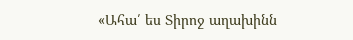«Ահա՛ ես Տիրոջ աղախինն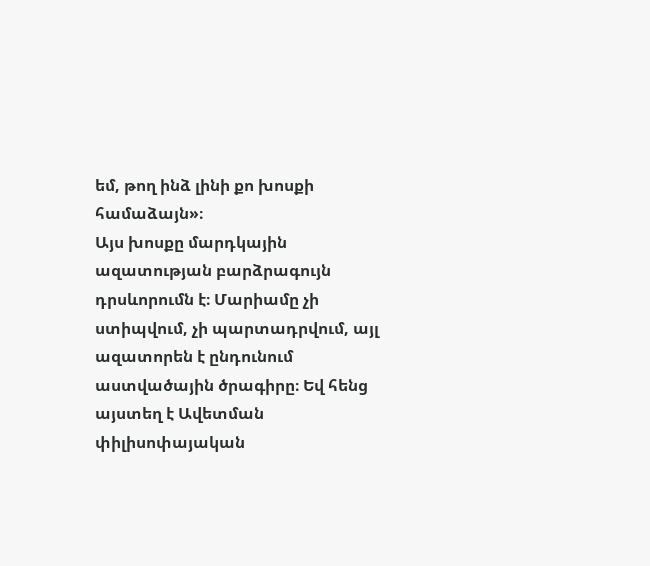եմ, թող ինձ լինի քո խոսքի համաձայն»։
Այս խոսքը մարդկային ազատության բարձրագույն դրսևորումն է։ Մարիամը չի ստիպվում, չի պարտադրվում, այլ ազատորեն է ընդունում աստվածային ծրագիրը։ Եվ հենց այստեղ է Ավետման փիլիսոփայական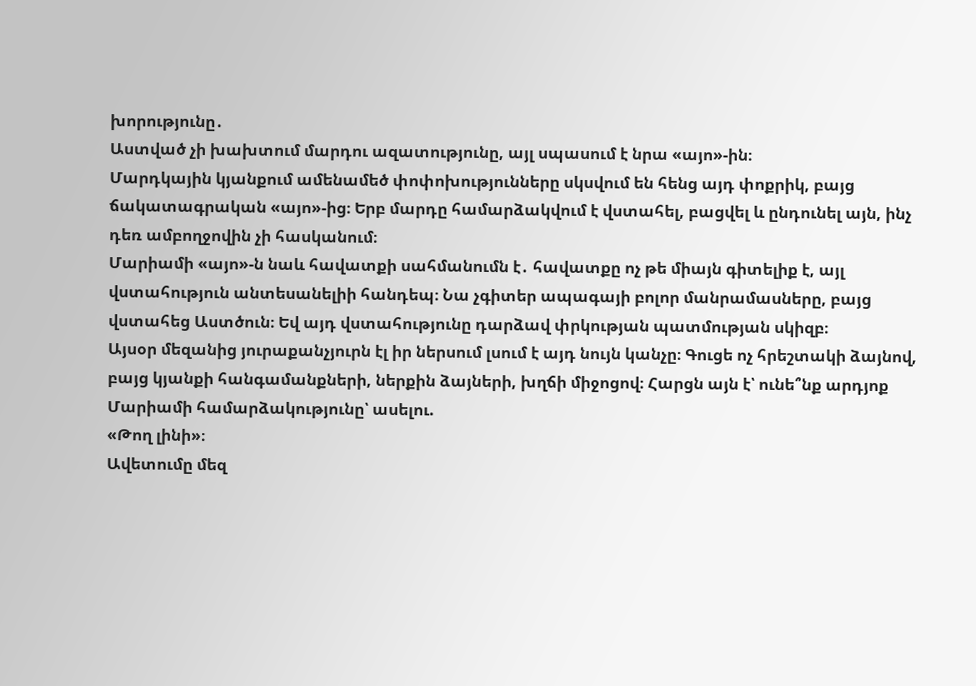խորությունը․
Աստված չի խախտում մարդու ազատությունը, այլ սպասում է նրա «այո»-ին։
Մարդկային կյանքում ամենամեծ փոփոխությունները սկսվում են հենց այդ փոքրիկ, բայց ճակատագրական «այո»-ից։ Երբ մարդը համարձակվում է վստահել, բացվել և ընդունել այն, ինչ դեռ ամբողջովին չի հասկանում։
Մարիամի «այո»-ն նաև հավատքի սահմանումն է․ հավատքը ոչ թե միայն գիտելիք է, այլ վստահություն անտեսանելիի հանդեպ։ Նա չգիտեր ապագայի բոլոր մանրամասները, բայց վստահեց Աստծուն։ Եվ այդ վստահությունը դարձավ փրկության պատմության սկիզբ։
Այսօր մեզանից յուրաքանչյուրն էլ իր ներսում լսում է այդ նույն կանչը։ Գուցե ոչ հրեշտակի ձայնով, բայց կյանքի հանգամանքների, ներքին ձայների, խղճի միջոցով։ Հարցն այն է՝ ունե՞նք արդյոք Մարիամի համարձակությունը՝ ասելու.
«Թող լինի»։
Ավետումը մեզ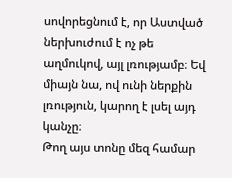սովորեցնում է, որ Աստված ներխուժում է ոչ թե աղմուկով, այլ լռությամբ։ Եվ միայն նա, ով ունի ներքին լռություն, կարող է լսել այդ կանչը։
Թող այս տոնը մեզ համար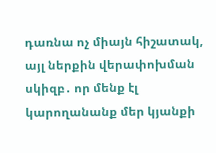դառնա ոչ միայն հիշատակ, այլ ներքին վերափոխման սկիզբ․ որ մենք էլ կարողանանք մեր կյանքի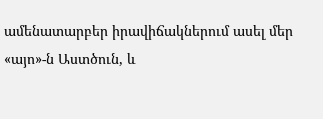ամենատարբեր իրավիճակներում ասել մեր «այո»-ն Աստծուն, և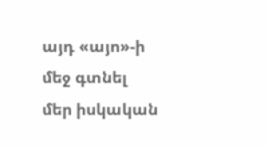այդ «այո»-ի մեջ գտնել մեր իսկական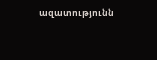ազատությունն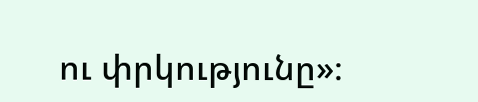ու փրկությունը»։